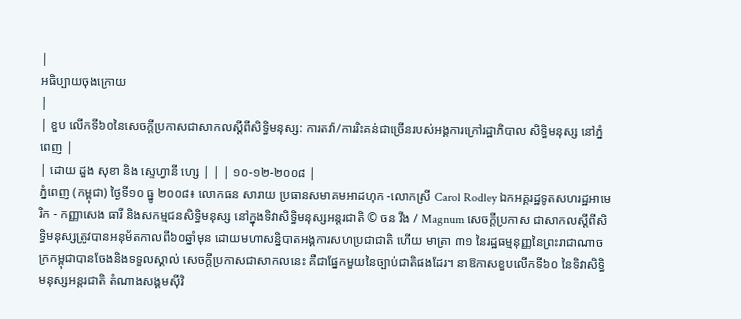|
អធិប្បាយចុងក្រោយ
|
| ខួប លើកទី៦០នៃសេចក្តីប្រកាសជាសាកលស្តីពីសិទ្ធិមនុស្ស: ការតវ៉ា/ការរិះគន់ជាច្រើនរបស់អង្គការក្រៅរដ្ឋាភិបាល សិទ្ធិមនុស្ស នៅភ្នំពេញ |
| ដោយ ដួង សុខា និង ស្ទេហ្វានី ហ្សេ | | | ១០-១២-២០០៨ |
ភ្នំពេញ (កម្ពុជា) ថ្ងៃទី១០ ធ្នូ ២០០៨៖ លោកធន សារាយ ប្រធានសមាគមអាដហុក -លោកស្រី Carol Rodley ឯកអគ្គរដ្ឋទូតសហរដ្ឋអាមេរិក - កញ្ញាសេង ធារី និងសកម្មជនសិទ្ធិមនុស្ស នៅក្នុងទិវាសិទ្ធិមនុស្សអន្តរជាតិ © ចន វីង / Magnum សេចក្តីប្រកាស ជាសាកលស្តីពីសិទិ្ធមនុស្សត្រូវបានអនុម័តកាលពី៦០ឆ្នាំមុន ដោយមហាសន្និបាតអង្គការសហប្រជាជាតិ ហើយ មាត្រា ៣១ នៃរដ្ឋធម្មនុញ្ញនៃព្រះរាជាណាចក្រកម្ពុជាបានចែងនិងទទួលស្គាល់ សេចក្តីប្រកាសជាសាកលនេះ គឺជាផ្នែកមួយនៃច្បាប់ជាតិផងដែរ។ នាឱកាសខួបលើកទី៦០ នៃទិវាសិទ្ធិមនុស្សអន្តរជាតិ តំណាងសង្គមស៊ីវិ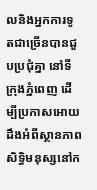លនិងអ្នកការទូតជាច្រើនបានជួបប្រជុំគ្នា នៅទីក្រុងភ្នំពេញ ដើម្បីប្រកាសអោយដឹងអំពីស្ថានភាពសិទ្ធិមនុស្សនៅក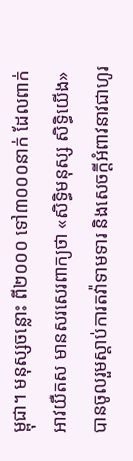ម្ពុជា។ មនុស្សចន្លោះ ពី២០០០ ទៅ៣០០០នាក់ ដែលពាក់អាវយឺតស មានសរសេរពាក្យថា «សិទ្ធិមនុស្ស សិទ្ធិយើង» បានចូលរួមស្តាប់ការតវ៉ាទាមទារ និងសេចក្តីអំពាវនាវជាហូរ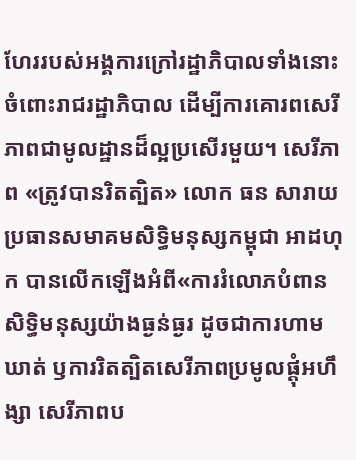ហែររបស់អង្គការក្រៅរដ្ឋាភិបាលទាំងនោះ ចំពោះរាជរដ្ឋាភិបាល ដើម្បីការគោរពសេរីភាពជាមូលដ្ឋានដ៏ល្អប្រសើរមួយ។ សេរីភាព «ត្រូវបានរិតត្បិត» លោក ធន សារាយ ប្រធានសមាគមសិទ្ធិមនុស្សកម្ពុជា អាដហុក បានលើកឡើងអំពី«ការរំលោភបំពានសិទ្ធិមនុស្សយ៉ាងធ្ងន់ធ្ងរ ដូចជាការហាមឃាត់ ឫការរិតត្បិតសេរីភាពប្រមូលផ្តុំអហឹង្សា សេរីភាពប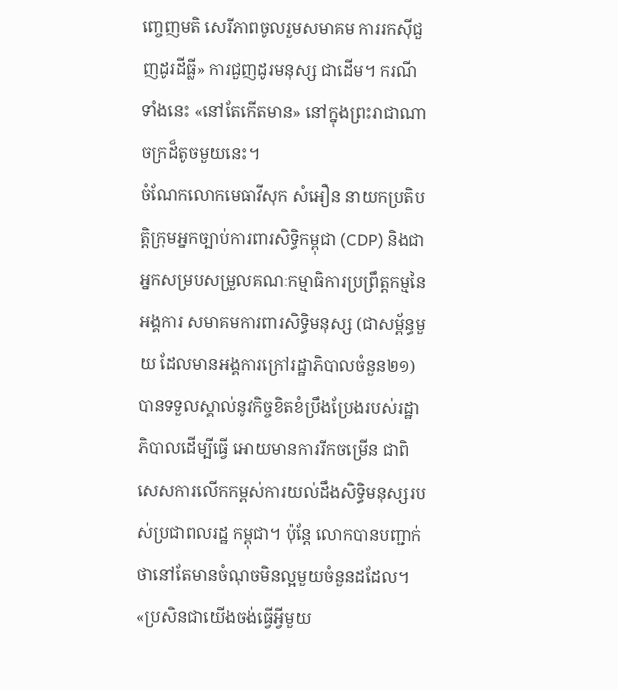ញ្ចេញមតិ សេរីភាពចូលរួមសមាគម ការរកស៊ីជួញដូរដីធ្លី» ការជួញដូរមនុស្ស ជាដើម។ ករណីទាំងនេះ «នៅតែកើតមាន» នៅក្នុងព្រះរាជាណាចក្រដ៏តូចមួយនេះ។
ចំណែកលោកមេធាវីសុក សំអឿន នាយកប្រតិបត្តិក្រុមអ្នកច្បាប់ការពារសិទ្ធិកម្ពុជា (CDP) និងជាអ្នកសម្របសម្រួលគណៈកម្មាធិការប្រព្រឹត្តកម្មនៃអង្គការ សមាគមការពារសិទ្ធិមនុស្ស (ជាសម្ព័ន្ធមួយ ដែលមានអង្គការក្រៅរដ្ឋាភិបាលចំនួន២១) បានទទួលស្គាល់នូវកិច្ចខិតខំប្រឹងប្រែងរបស់រដ្ឋាភិបាលដើម្បីធ្វើ អោយមានការរីកចម្រើន ជាពិសេសការលើកកម្ពស់ការយល់ដឹងសិទ្ធិមនុស្សរបស់ប្រជាពលរដ្ឋ កម្ពុជា។ ប៉ុន្តែ លោកបានបញ្ជាក់ថានៅតែមានចំណុចមិនល្អមួយចំនួនដដែល។ «ប្រសិនជាយើងចង់ធ្វើអ្វីមួយ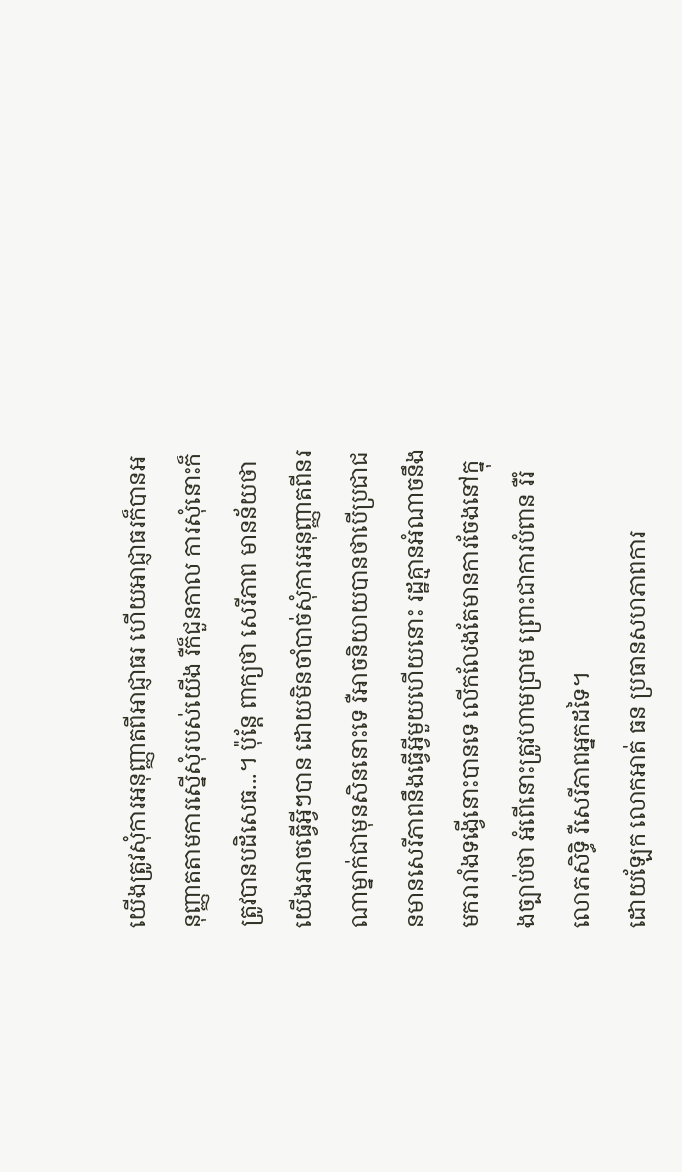យើងត្រូវសុំការអនុញ្ញាតពីអាជ្ញាធរ ហើយអាជ្ញាធរក៏បានអនុញ្ញាតតាមការស្នើសុំរបស់យើង រឺក៏ជួនកាល ការសុំនោះក៏ត្រូវបានបដិសេធ...។ ប៉ុន្តែ ពាក្យថា សេរីភាព មានន័យថាយើងអាចធ្វើអ្វីៗបាន ដោយមិនចាំបាច់សុំការអនុញ្ញាតពីនរណាម្នាក់ជាមុនសិននោះទេ រឺអាចនិយាយបានថាបើប្រជាជនមានសេរីភាពនឹងធ្វើអ្វីមួយហើយនោះ រដ្ឋគ្មានអំណាចនឹងមករារាំងទង្វើនោះបានទេ លើកលែងតែមានការចែងនៅក្នុងច្បាប់ថា អំពើនោះត្រូវហាមប្រាម ព្រោះជាការបំពាន រឺរំលោភសិទ្ធិ រឺសេរីភាពអ្នកដទៃ។
ដោយឡែក លោកអាត់ ធន ប្រធានសហភាពការ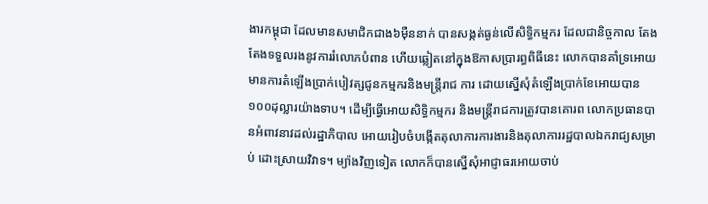ងារកម្ពុជា ដែលមានសមាជិកជាង៦ម៉ឺននាក់ បានសង្កត់ធ្ងន់លើសិទ្ធិកម្មករ ដែលជានិច្ចកាល តែងតែងទទួលរងនូវការរំលោភបំពាន ហើយឆ្លៀតនៅក្នុងឱកាសប្រារព្ធពិធីនេះ លោកបានគាំទ្រអោយមានការតំឡើងប្រាក់បៀវត្សជូនកម្មករនិងមន្រ្តីរាជ ការ ដោយស្នើសុំតំឡើងប្រាក់ខែអោយបាន១០០ដុល្លារយ៉ាងទាប។ ដើម្បីធ្វើអោយសិទ្ធិកម្មករ និងមន្រ្តីរាជការត្រូវបានគោរព លោកប្រធានបានអំពាវនាវដល់រដ្ឋាភិបាល អោយរៀបចំបង្កើតតុលាការការងារនិងតុលាការរដ្ឋបាលឯករាជ្យសម្រាប់ ដោះស្រាយវិវាទ។ ម្យ៉ាងវិញទៀត លោកក៏បានស្នើសុំអាជ្ញាធរអោយចាប់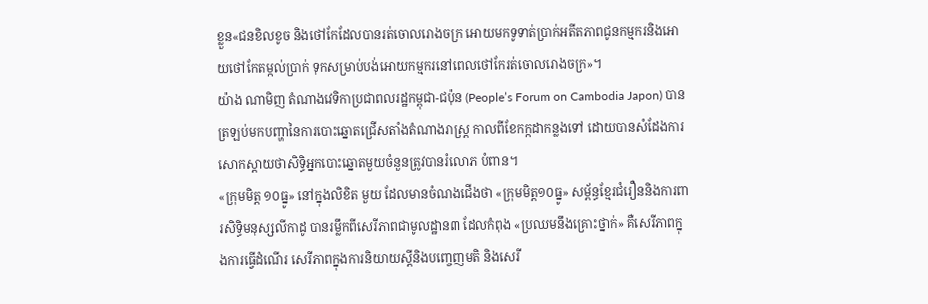ខ្លួន«ជនខិលខូច និងថៅកែដែលបានរត់ចោលរោងចក្រ អោយមកទូទាត់ប្រាក់អតីតភាពជូនកម្មករនិងអោយថៅកែតម្កល់ប្រាក់ ទុកសម្រាប់បង់អោយកម្មករនៅពេលថៅកែរត់ចោលរោងចក្រ»។
យ៉ាង ណាមិញ តំណាងវេទិកាប្រជាពលរដ្ឋកម្ពុជា-ជប៉ុន (People’s Forum on Cambodia Japon) បានត្រឡប់មកបញ្ហានៃការបោះឆ្នោតជ្រើសតាំងតំណាងរាស្រ្ត កាលពីខែកក្កដាកន្លងទៅ ដោយបានសំដែងការសោកស្តាយថាសិទ្ធិអ្នកបោះឆ្នោតមួយចំនួនត្រូវបានរំលោភ បំពាន។
«ក្រុមមិត្ត ១០ធ្នូ» នៅក្នុងលិខិត មួយ ដែលមានចំណងជើងថា «ក្រុមមិត្ត១០ធ្នូ» សម្ព័ន្ធខ្មែរជំរឿននិងការពារសិទ្ធិមនុស្សលីកាដូ បានរម្លឹកពីសេរីភាពជាមូលដ្ឋាន៣ ដែលកំពុង «ប្រឈមនឹងគ្រោះថ្នាក់» គឺសេរីភាពក្នុងការធ្វើដំណើរ សេរីភាពក្នុងការនិយាយស្តីនិងបញ្ចេញមតិ និងសេរី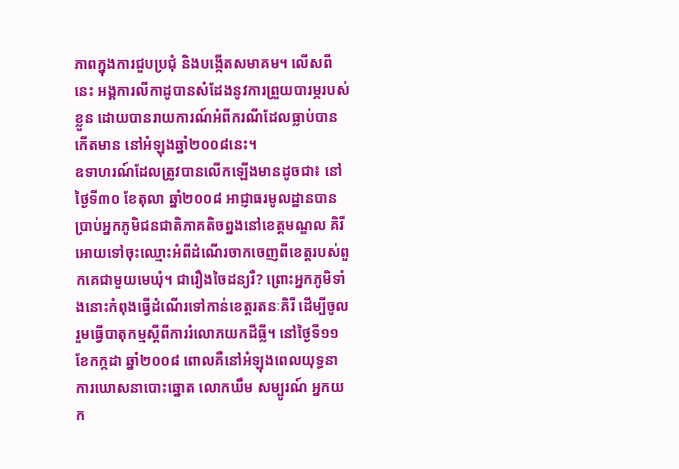ភាពក្នុងការជួបប្រជុំ និងបង្កើតសមាគម។ លើសពីនេះ អង្គការលីកាដូបានសំដែងនូវការព្រួយបារម្ភរបស់ខ្លួន ដោយបានរាយការណ៍អំពីករណីដែលធ្លាប់បានកើតមាន នៅអំឡុងឆ្នាំ២០០៨នេះ។
ឧទាហរណ៍ដែលត្រូវបានលើកឡើងមានដូចជា៖ នៅថ្ងៃទី៣០ ខែតុលា ឆ្នាំ២០០៨ អាជ្ញាធរមូលដ្ឋានបានប្រាប់អ្នកភូមិជនជាតិភាគតិចព្នងនៅខេត្តមណ្ឌល គិរី អោយទៅចុះឈ្មោះអំពីដំណើរចាកចេញពីខេត្តរបស់ពួកគេជាមួយមេឃុំ។ ជារឿងចៃដន្យរឺ? ព្រោះអ្នកភូមិទាំងនោះកំពុងធ្វើដំណើរទៅកាន់ខេត្តរតនៈគិរី ដើម្បីចូលរួមធ្វើបាតុកម្មស្តីពីការរំលោភយកដីធ្លី។ នៅថ្ងៃទី១១ ខែកក្កដា ឆ្នាំ២០០៨ ពោលគឺនៅអំឡុងពេលយុទ្ធនាការឃោសនាបោះឆ្នោត លោកឃឹម សម្បូរណ៍ អ្នកយក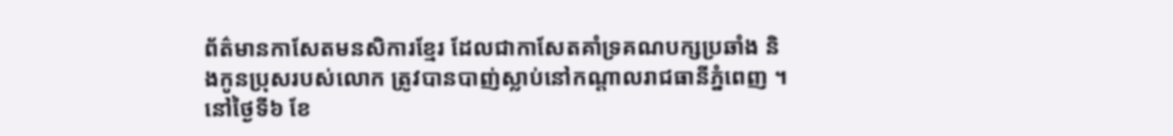ព័ត៌មានកាសែតមនសិការខ្មែរ ដែលជាកាសែតគាំទ្រគណបក្សប្រឆាំង និងកូនប្រុសរបស់លោក ត្រូវបានបាញ់ស្លាប់នៅកណ្តាលរាជធានីភ្នំពេញ ។ នៅថ្ងៃទី៦ ខែ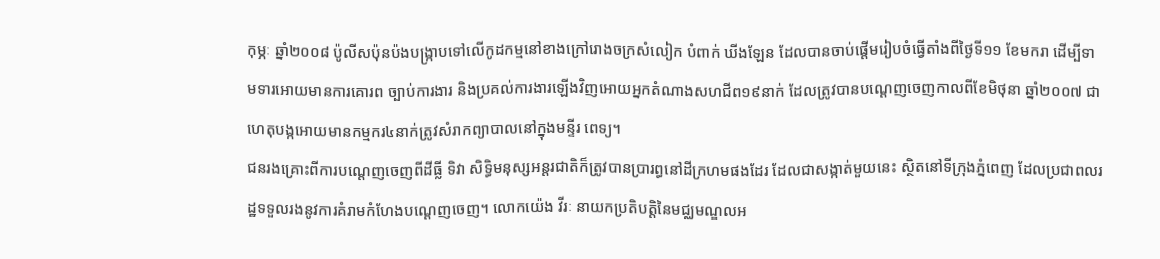កុម្ភៈ ឆ្នាំ២០០៨ ប៉ូលីសប៉ុនប៉ងបង្រ្កាបទៅលើកូដកម្មនៅខាងក្រៅរោងចក្រសំលៀក បំពាក់ ឃីងឡែន ដែលបានចាប់ផ្តើមរៀបចំធ្វើតាំងពីថ្ងៃទី១១ ខែមករា ដើម្បីទាមទារអោយមានការគោរព ច្បាប់ការងារ និងប្រគល់ការងារឡើងវិញអោយអ្នកតំណាងសហជីព១៩នាក់ ដែលត្រូវបានបណ្តេញចេញកាលពីខែមិថុនា ឆ្នាំ២០០៧ ជាហេតុបង្កអោយមានកម្មករ៤នាក់ត្រូវសំរាកព្យាបាលនៅក្នុងមន្ទីរ ពេទ្យ។
ជនរងគ្រោះពីការបណ្តេញចេញពីដីធ្លី ទិវា សិទ្ធិមនុស្សអន្តរជាតិក៏ត្រូវបានប្រារព្ធនៅដីក្រហមផងដែរ ដែលជាសង្កាត់មួយនេះ ស្ថិតនៅទីក្រុងភ្នំពេញ ដែលប្រជាពលរដ្ឋទទួលរងនូវការគំរាមកំហែងបណ្តេញចេញ។ លោកយ៉េង វីរៈ នាយកប្រតិបត្តិនៃមជ្ឈមណ្ឌលអ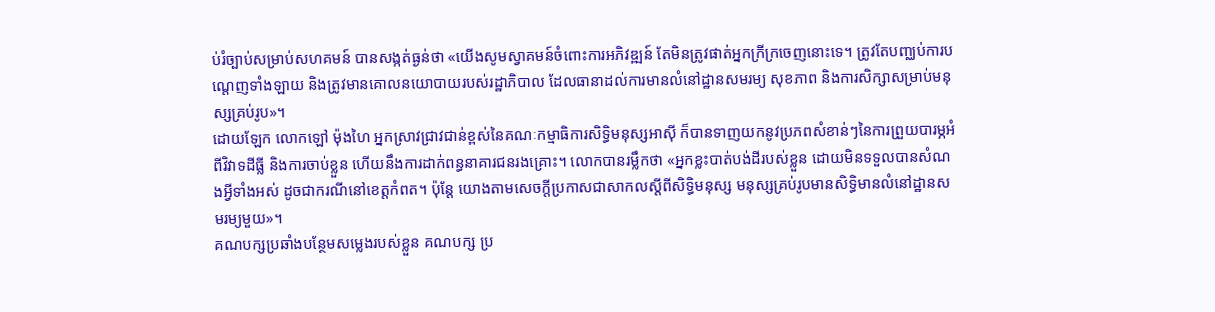ប់រំច្បាប់សម្រាប់សហគមន៍ បានសង្កត់ធ្ងន់ថា «យើងសូមស្វាគមន៍ចំពោះការអភិវឌ្ឍន៍ តែមិនត្រូវផាត់អ្នកក្រីក្រចេញនោះទេ។ ត្រូវតែបញ្ឈប់ការបណ្តេញទាំងឡាយ និងត្រូវមានគោលនយោបាយរបស់រដ្ឋាភិបាល ដែលធានាដល់ការមានលំនៅដ្ឋានសមរម្យ សុខភាព និងការសិក្សាសម្រាប់មនុស្សគ្រប់រូប»។
ដោយឡែក លោកឡៅ ម៉ុងហៃ អ្នកស្រាវជ្រាវជាន់ខ្ពស់នៃគណៈកម្មាធិការសិទ្ធិមនុស្សអាស៊ី ក៏បានទាញយកនូវប្រភពសំខាន់ៗនៃការព្រួយបារម្ភអំពីវិវាទដីធ្លី និងការចាប់ខ្លួន ហើយនឹងការដាក់ពន្ធនាគារជនរងគ្រោះ។ លោកបានរម្លឹកថា «អ្នកខ្លះបាត់បង់ដីរបស់ខ្លួន ដោយមិនទទួលបានសំណងអ្វីទាំងអស់ ដូចជាករណីនៅខេត្តកំពត។ ប៉ុន្តែ យោងតាមសេចក្តីប្រកាសជាសាកលស្តីពីសិទ្ធិមនុស្ស មនុស្សគ្រប់រូបមានសិទ្ធិមានលំនៅដ្ឋានសមរម្យមួយ»។
គណបក្សប្រឆាំងបន្ថែមសម្លេងរបស់ខ្លួន គណបក្ស ប្រ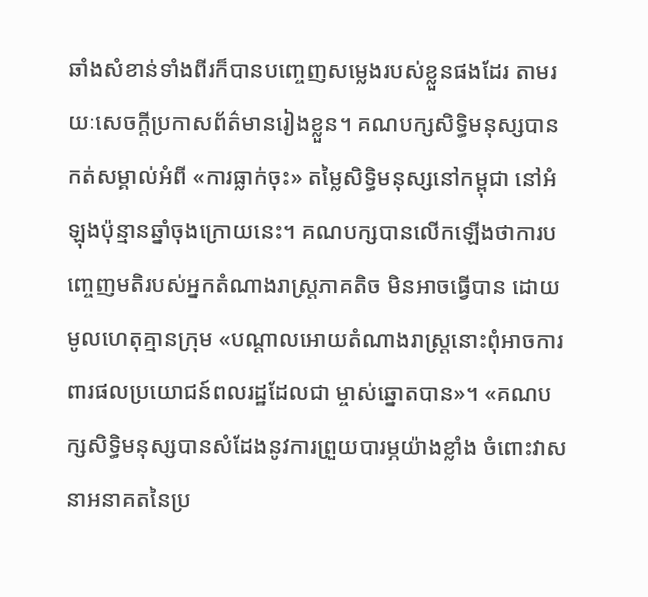ឆាំងសំខាន់ទាំងពីរក៏បានបញ្ចេញសម្លេងរបស់ខ្លួនផងដែរ តាមរយៈសេចក្តីប្រកាសព័ត៌មានរៀងខ្លួន។ គណបក្សសិទ្ធិមនុស្សបានកត់សម្គាល់អំពី «ការធ្លាក់ចុះ» តម្លៃសិទ្ធិមនុស្សនៅកម្ពុជា នៅអំឡុងប៉ុន្មានឆ្នាំចុងក្រោយនេះ។ គណបក្សបានលើកឡើងថាការបញ្ចេញមតិរបស់អ្នកតំណាងរាស្រ្តភាគតិច មិនអាចធ្វើបាន ដោយមូលហេតុគ្មានក្រុម «បណ្តាលអោយតំណាងរាស្រ្តនោះពុំអាចការពារផលប្រយោជន៍ពលរដ្ឋដែលជា ម្ចាស់ឆ្នោតបាន»។ «គណបក្សសិទ្ធិមនុស្សបានសំដែងនូវការព្រួយបារម្ភយ៉ាងខ្លាំង ចំពោះវាសនាអនាគតនៃប្រ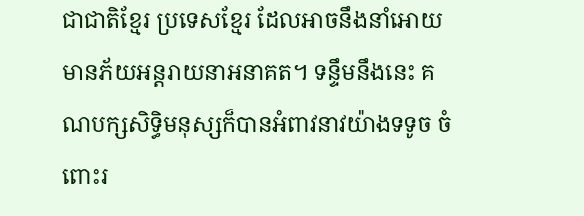ជាជាតិខ្មែរ ប្រទេសខ្មែរ ដែលអាចនឹងនាំអោយមានភ័យអន្តរាយនាអនាគត។ ទន្ទឹមនឹងនេះ គណបក្សសិទ្ធិមនុស្សក៏បានអំពាវនាវយ៉ាងទទូច ចំពោះរ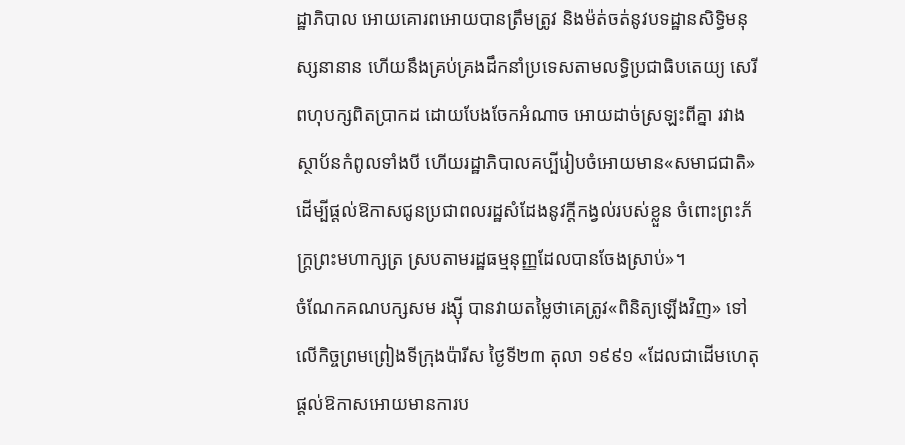ដ្ឋាភិបាល អោយគោរពអោយបានត្រឹមត្រូវ និងម៉ត់ចត់នូវបទដ្ឋានសិទ្ធិមនុស្សនានាន ហើយនឹងគ្រប់គ្រងដឹកនាំប្រទេសតាមលទ្ធិប្រជាធិបតេយ្យ សេរីពហុបក្សពិតប្រាកដ ដោយបែងចែកអំណាច អោយដាច់ស្រឡះពីគ្នា រវាងស្ថាប័នកំពូលទាំងបី ហើយរដ្ឋាភិបាលគប្បីរៀបចំអោយមាន«សមាជជាតិ» ដើម្បីផ្តល់ឱកាសជូនប្រជាពលរដ្ឋសំដែងនូវក្តីកង្វល់របស់ខ្លួន ចំពោះព្រះភ័ក្រ្តព្រះមហាក្សត្រ ស្របតាមរដ្ឋធម្មនុញ្ញដែលបានចែងស្រាប់»។
ចំណែកគណបក្សសម រង្ស៊ី បានវាយតម្លៃថាគេត្រូវ«ពិនិត្យឡើងវិញ» ទៅលើកិច្ចព្រមព្រៀងទីក្រុងប៉ារីស ថ្ងៃទី២៣ តុលា ១៩៩១ «ដែលជាដើមហេតុផ្តល់ឱកាសអោយមានការប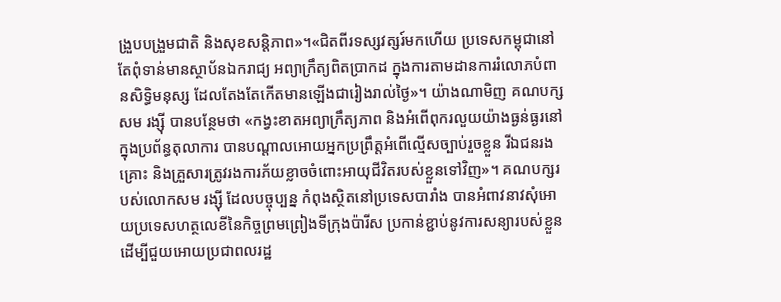ង្រួបបង្រួមជាតិ និងសុខសន្តិភាព»។«ជិតពីរទស្សវត្សរ៍មកហើយ ប្រទេសកម្ពុជានៅតែពុំទាន់មានស្ថាប័នឯករាជ្យ អព្យាក្រឹត្យពិតប្រាកដ ក្នុងការតាមដានការរំលោភបំពានសិទ្ធិមនុស្ស ដែលតែងតែកើតមានឡើងជារៀងរាល់ថ្ងៃ»។ យ៉ាងណាមិញ គណបក្សសម រង្ស៊ី បានបន្ថែមថា «កង្វះខាតអព្យាក្រឹត្យភាព និងអំពើពុករលួយយ៉ាងធ្ងន់ធ្ងរនៅក្នុងប្រព័ន្ធតុលាការ បានបណ្តាលអោយអ្នកប្រព្រឹត្តអំពើល្មើសច្បាប់រួចខ្លួន រីឯជនរងគ្រោះ និងគ្រួសារត្រូវរងការភ័យខ្លាចចំពោះអាយុជីវិតរបស់ខ្លួនទៅវិញ»។ គណបក្សរបស់លោកសម រង្ស៊ី ដែលបច្ចុប្បន្ន កំពុងស្ថិតនៅប្រទេសបារាំង បានអំពាវនាវសុំអោយប្រទេសហត្ថលេខីនៃកិច្ចព្រមព្រៀងទីក្រុងប៉ារីស ប្រកាន់ខ្ជាប់នូវការសន្យារបស់ខ្លួន ដើម្បីជួយអោយប្រជាពលរដ្ឋ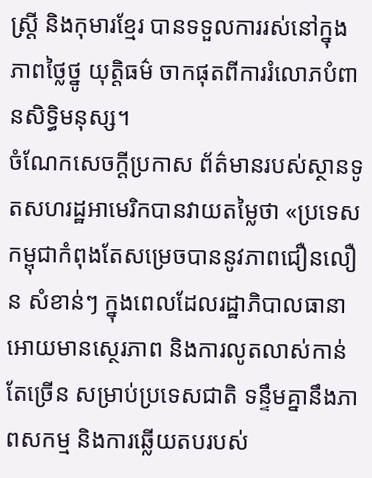ស្រ្តី និងកុមារខ្មែរ បានទទួលការរស់នៅក្នុងភាពថ្លៃថ្នូ យុត្តិធម៌ ចាកផុតពីការរំលោភបំពានសិទ្ធិមនុស្ស។
ចំណែកសេចក្តីប្រកាស ព័ត៌មានរបស់ស្ថានទូតសហរដ្ឋអាមេរិកបានវាយតម្លៃថា «ប្រទេសកម្ពុជាកំពុងតែសម្រេចបាននូវភាពជឿនលឿន សំខាន់ៗ ក្នុងពេលដែលរដ្ឋាភិបាលធានាអោយមានស្ថេរភាព និងការលូតលាស់កាន់តែច្រើន សម្រាប់ប្រទេសជាតិ ទន្ទឹមគ្នានឹងភាពសកម្ម និងការឆ្លើយតបរបស់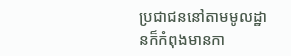ប្រជាជននៅតាមមូលដ្ឋានក៏កំពុងមានកា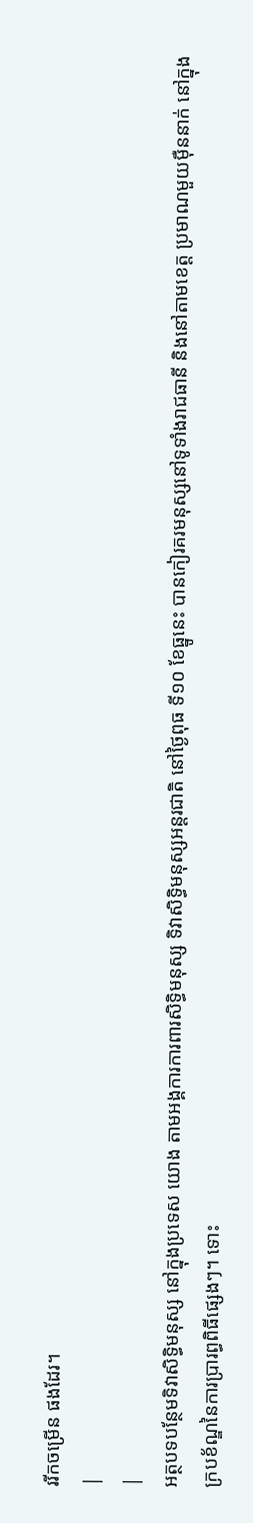ររីកចម្រើន ផងដែរ។
|
|
អត្ថបទបន្ថែមទិវាសិទ្ធិមនុស្ស នៅក្នុងប្រទេស យោង តាមអង្គការការពារសិទ្ធិមនុស្ស ទិវាសិទ្ធិមនុស្សអន្តរជាតិ នៅថ្ងៃពុធ ទី១០ ខែធ្នូនេះ បានកៀរគរមនុស្សនៅទូទាំងរាជធានី និងនៅតាមខេត្ត ប្រមាណមួយម៉ឺននាក់ នៅក្នុងក្របខ័ណ្ឌនៃការប្រារព្ធពិធីផ្សេងៗ។ ទោះ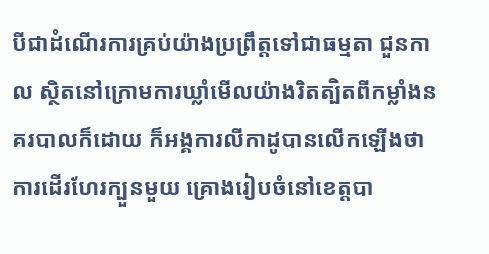បីជាដំណើរការគ្រប់យ៉ាងប្រព្រឹត្តទៅជាធម្មតា ជួនកាល ស្ថិតនៅក្រោមការឃ្លាំមើលយ៉ាងរិតត្បិតពីកម្លាំងនគរបាលក៏ដោយ ក៏អង្គការលីកាដូបានលើកឡើងថាការដើរហែរក្បួនមួយ គ្រោងរៀបចំនៅខេត្តបា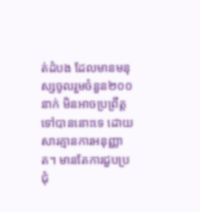ត់ដំបង ដែលមានមនុស្សចូលរួមចំនួន២០០នាក់ មិនអាចប្រព្រឹត្តទៅបាននោះទេ ដោយសារគ្មានការអនុញ្ញាត។ មានតែការជួបប្រជុំ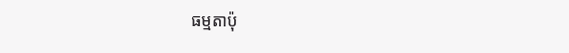ធម្មតាប៉ុ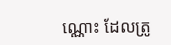ណ្ណោះ ដែលត្រូ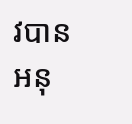វបានអនុ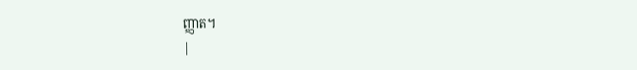ញ្ញាត។
|